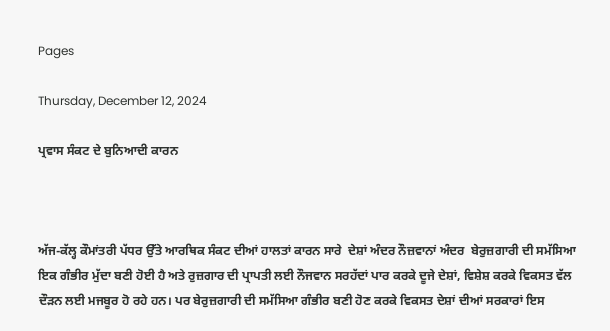Pages

Thursday, December 12, 2024

ਪ੍ਰਵਾਸ ਸੰਕਟ ਦੇ ਬੁਨਿਆਦੀ ਕਾਰਨ



ਅੱਜ-ਕੱਲ੍ਹ ਕੌਮਾਂਤਰੀ ਪੱਧਰ ਉੱਤੇ ਆਰਥਿਕ ਸੰਕਟ ਦੀਆਂ ਹਾਲਤਾਂ ਕਾਰਨ ਸਾਰੇ  ਦੇਸ਼ਾਂ ਅੰਦਰ ਨੌਜ਼ਵਾਨਾਂ ਅੰਦਰ  ਬੇਰੁਜ਼ਗਾਰੀ ਦੀ ਸਮੱਸਿਆ ਇਕ ਗੰਭੀਰ ਮੁੱਦਾ ਬਣੀ ਹੋਈ ਹੈ ਅਤੇ ਰੁਜ਼ਗਾਰ ਦੀ ਪ੍ਰਾਪਤੀ ਲਈ ਨੌਜਵਾਨ ਸਰਹੱਦਾਂ ਪਾਰ ਕਰਕੇ ਦੂਜੇ ਦੇਸ਼ਾਂ, ਵਿਸ਼ੇਸ਼ ਕਰਕੇ ਵਿਕਸਤ ਵੱਲ ਦੌੜਨ ਲਈ ਮਜਬੂਰ ਹੋ ਰਹੇ ਹਨ। ਪਰ ਬੇਰੁਜ਼ਗਾਰੀ ਦੀ ਸਮੱਸਿਆ ਗੰਭੀਰ ਬਣੀ ਹੋਣ ਕਰਕੇ ਵਿਕਸਤ ਦੇਸ਼ਾਂ ਦੀਆਂ ਸਰਕਾਰਾਂ ਇਸ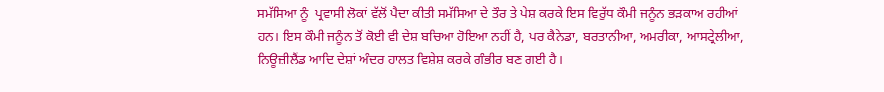ਸਮੱਸਿਆ ਨੂੰ  ਪ੍ਰਵਾਸੀ ਲੋਕਾਂ ਵੱਲੋਂ ਪੈਦਾ ਕੀਤੀ ਸਮੱਸਿਆ ਦੇ ਤੌਰ ਤੇ ਪੇਸ਼ ਕਰਕੇ ਇਸ ਵਿਰੁੱਧ ਕੌਮੀ ਜਨੂੰਨ ਭੜਕਾਅ ਰਹੀਆਂ ਹਨ। ਇਸ ਕੌਮੀ ਜਨੂੰਨ ਤੋਂ ਕੋਈ ਵੀ ਦੇਸ਼ ਬਚਿਆ ਹੋਇਆ ਨਹੀਂ ਹੈ, ਪਰ ਕੈਨੇਡਾ, ਬਰਤਾਨੀਆ, ਅਮਰੀਕਾ, ਆਸਟ੍ਰੇਲੀਆ, ਨਿਊਜ਼ੀਲੈਂਡ ਆਦਿ ਦੇਸ਼ਾਂ ਅੰਦਰ ਹਾਲਤ ਵਿਸ਼ੇਸ਼ ਕਰਕੇ ਗੰਭੀਰ ਬਣ ਗਈ ਹੈ।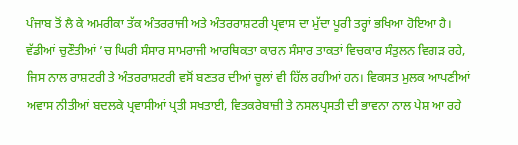ਪੰਜਾਬ ਤੋਂ ਲੈ ਕੇ ਅਮਰੀਕਾ ਤੱਕ ਅੰਤਰਰਾਜੀ ਅਤੇ ਅੰਤਰਰਾਸ਼ਟਰੀ ਪ੍ਰਵਾਸ ਦਾ ਮੁੱਦਾ ਪੂਰੀ ਤਰ੍ਹਾਂ ਭਖਿਆ ਹੋਇਆ ਹੈ। ਵੱਡੀਆਂ ਚੁਣੌਤੀਆਂ ’ਚ ਘਿਰੀ ਸੰਸਾਰ ਸਾਮਰਾਜੀ ਆਰਥਿਕਤਾ ਕਾਰਨ ਸੰਸਾਰ ਤਾਕਤਾਂ ਵਿਚਕਾਰ ਸੰਤੁਲਨ ਵਿਗੜ ਰਹੇ, ਜਿਸ ਨਾਲ ਰਾਸ਼ਟਰੀ ਤੇ ਅੰਤਰਰਾਸ਼ਟਰੀ ਵਸੋਂ ਬਣਤਰ ਦੀਆਂ ਚੂਲਾਂ ਵੀ ਹਿੱਲ ਰਹੀਆਂ ਹਨ। ਵਿਕਸਤ ਮੁਲਕ ਆਪਣੀਆਂ ਅਵਾਸ ਨੀਤੀਆਂ ਬਦਲਕੇ ਪ੍ਰਵਾਸੀਆਂ ਪ੍ਰਤੀ ਸਖਤਾਈ, ਵਿਤਕਰੇਬਾਜ਼ੀ ਤੇ ਨਸਲਪ੍ਰਸਤੀ ਦੀ ਭਾਵਨਾ ਨਾਲ ਪੇਸ਼ ਆ ਰਹੇ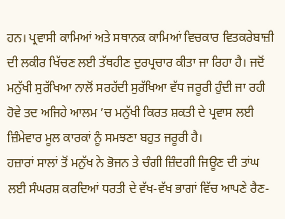ਹਨ। ਪ੍ਰਵਾਸੀ ਕਾਮਿਆਂ ਅਤੇ ਸਥਾਨਕ ਕਾਮਿਆਂ ਵਿਚਕਾਰ ਵਿਤਕਰੇਬਾਜ਼ੀ ਦੀ ਲਕੀਰ ਖਿੱਚਣ ਲਈ ਤੱਥਹੀਣ ਦੁਰਪ੍ਰਚਾਰ ਕੀਤਾ ਜਾ ਰਿਹਾ ਹੈ। ਜਦੋਂ ਮਨੁੱਖੀ ਸੁਰੱਖਿਆ ਨਾਲੋਂ ਸਰਹੱਦੀ ਸੁਰੱਖਿਆ ਵੱਧ ਜਰੂਰੀ ਹੁੰਦੀ ਜਾ ਰਹੀ ਹੋਵੇ ਤਦ ਅਜਿਹੇ ਆਲਮ ’ਚ ਮਨੁੱਖੀ ਕਿਰਤ ਸ਼ਕਤੀ ਦੇ ਪ੍ਰਵਾਸ ਲਈ ਜ਼ਿੰਮੇਵਾਰ ਮੂਲ ਕਾਰਕਾਂ ਨੂੰ ਸਮਝਣਾ ਬਹੁਤ ਜਰੂਰੀ ਹੈ।
ਹਜ਼ਾਰਾਂ ਸਾਲਾਂ ਤੋਂ ਮਨੁੱਖ ਨੇ ਭੋਜਨ ਤੇ ਚੰਗੀ ਜ਼ਿੰਦਗੀ ਜਿਊਣ ਦੀ ਤਾਂਘ ਲਈ ਸੰਘਰਸ਼ ਕਰਦਿਆਂ ਧਰਤੀ ਦੇ ਵੱਖ-ਵੱਖ ਭਾਗਾਂ ਵਿੱਚ ਆਪਣੇ ਰੈਣ-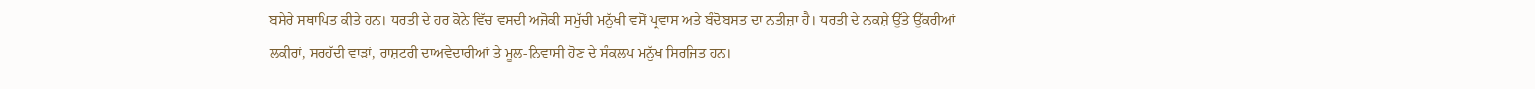ਬਸੇਰੇ ਸਥਾਪਿਤ ਕੀਤੇ ਹਨ। ਧਰਤੀ ਦੇ ਹਰ ਕੋਨੇ ਵਿੱਚ ਵਸਦੀ ਅਜੋਕੀ ਸਮੁੱਚੀ ਮਨੁੱਖੀ ਵਸੋਂ ਪ੍ਰਵਾਸ ਅਤੇ ਬੰਦੋਬਸਤ ਦਾ ਨਤੀਜ਼ਾ ਹੈ। ਧਰਤੀ ਦੇ ਨਕਸ਼ੇ ਉੱਤੇ ਉੱਕਰੀਆਂ ਲਕੀਰਾਂ, ਸਰਹੱਦੀ ਵਾੜਾਂ, ਰਾਸ਼ਟਰੀ ਦਾਅਵੇਦਾਰੀਆਂ ਤੇ ਮੂਲ-ਨਿਵਾਸੀ ਹੋਣ ਦੇ ਸੰਕਲਪ ਮਨੁੱਖ ਸਿਰਜਿਤ ਹਨ।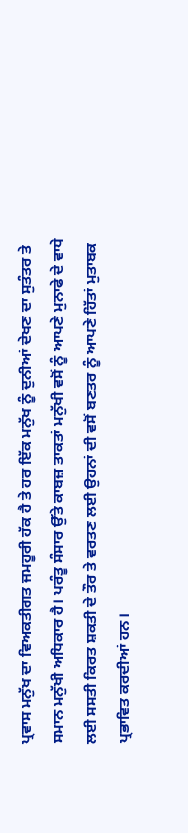ਪ੍ਰਵਾਸ ਮਨੁੱਖ ਦਾ ਵਿਅਕਤੀਗਤ ਜਮਹੂਰੀ ਹੱਕ ਹੈ ਤੇ ਹਰ ਇੱਕ ਮਨੁੱਖ ਨੂੰ ਦੁਨੀਆਂ ਦੇਖਣ ਦਾ ਸੁਤੰਤਰ ਤੇ ਸਮਾਨ ਮਨੁੱਖੀ ਅਧਿਕਾਰ ਹੈ। ਪਰੰਤੂ ਸੰਸਾਰ ਉੱਤੇ ਕਾਬਜ਼ ਤਾਕਤਾਂ ਮਨੁੱਖੀ ਵਸੋਂ ਨੂੰ ਆਪਣੇ ਮੁਨਾਫੇ ਦੇ ਵਾਧੇ ਲਈ ਸਸਤੀ ਕਿਰਤ ਸ਼ਕਤੀ ਦੇ ਤੌਰ ਤੇ ਵਰਤਣ ਲਈ ਉਹਨਾਂ ਦੀ ਵਸੋਂ ਬਣਤਰ ਨੂੰ ਆਪਣੇ ਹਿੱਤਾਂ ਮੁਤਾਬਕ ਪ੍ਰਭਾਵਿਤ ਕਰਦੀਆਂ ਹਨ।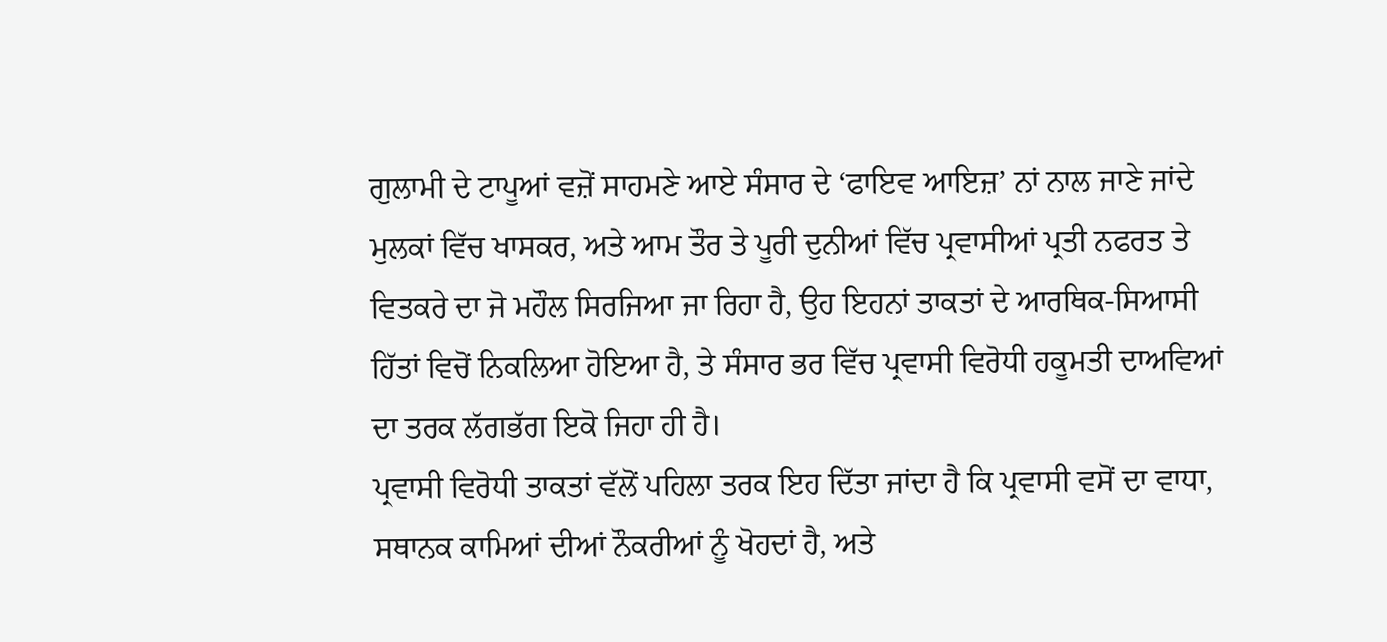ਗੁਲਾਮੀ ਦੇ ਟਾਪੂਆਂ ਵਜ਼ੋਂ ਸਾਹਮਣੇ ਆਏ ਸੰਸਾਰ ਦੇ ‘ਫਾਇਵ ਆਇਜ਼’ ਨਾਂ ਨਾਲ ਜਾਣੇ ਜਾਂਦੇ ਮੁਲਕਾਂ ਵਿੱਚ ਖਾਸਕਰ, ਅਤੇ ਆਮ ਤੌਰ ਤੇ ਪੂਰੀ ਦੁਨੀਆਂ ਵਿੱਚ ਪ੍ਰਵਾਸੀਆਂ ਪ੍ਰਤੀ ਨਫਰਤ ਤੇ ਵਿਤਕਰੇ ਦਾ ਜੋ ਮਹੌਲ ਸਿਰਜਿਆ ਜਾ ਰਿਹਾ ਹੈ, ਉਹ ਇਹਨਾਂ ਤਾਕਤਾਂ ਦੇ ਆਰਥਿਕ-ਸਿਆਸੀ ਹਿੱਤਾਂ ਵਿਚੋਂ ਨਿਕਲਿਆ ਹੋਇਆ ਹੈ, ਤੇ ਸੰਸਾਰ ਭਰ ਵਿੱਚ ਪ੍ਰਵਾਸੀ ਵਿਰੋਧੀ ਹਕੂਮਤੀ ਦਾਅਵਿਆਂ ਦਾ ਤਰਕ ਲੱਗਭੱਗ ਇਕੋ ਜਿਹਾ ਹੀ ਹੈ।
ਪ੍ਰਵਾਸੀ ਵਿਰੋਧੀ ਤਾਕਤਾਂ ਵੱਲੋਂ ਪਹਿਲਾ ਤਰਕ ਇਹ ਦਿੱਤਾ ਜਾਂਦਾ ਹੈ ਕਿ ਪ੍ਰਵਾਸੀ ਵਸੋਂ ਦਾ ਵਾਧਾ, ਸਥਾਨਕ ਕਾਮਿਆਂ ਦੀਆਂ ਨੌਕਰੀਆਂ ਨੂੰ ਖੋਹਦਾਂ ਹੈ, ਅਤੇ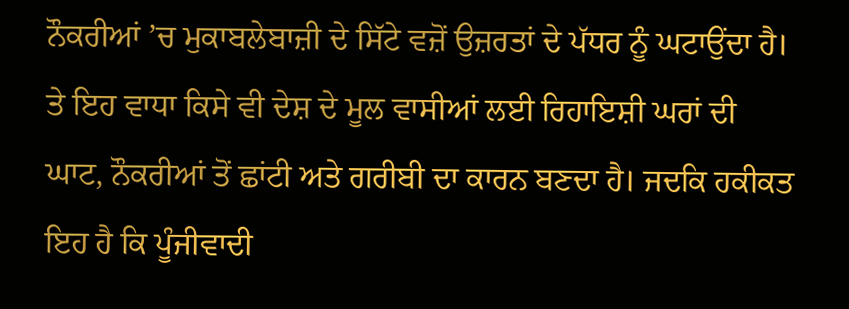ਨੌਕਰੀਆਂ ’ਚ ਮੁਕਾਬਲੇਬਾਜ਼ੀ ਦੇ ਸਿੱਟੇ ਵਜ਼ੋਂ ਉਜ਼ਰਤਾਂ ਦੇ ਪੱਧਰ ਨੂੰ ਘਟਾਉਂਦਾ ਹੈ। ਤੇ ਇਹ ਵਾਧਾ ਕਿਸੇ ਵੀ ਦੇਸ਼ ਦੇ ਮੂਲ ਵਾਸੀਆਂ ਲਈ ਰਿਹਾਇਸ਼ੀ ਘਰਾਂ ਦੀ ਘਾਟ, ਨੌਕਰੀਆਂ ਤੋਂ ਛਾਂਟੀ ਅਤੇ ਗਰੀਬੀ ਦਾ ਕਾਰਨ ਬਣਦਾ ਹੈ। ਜਦਕਿ ਹਕੀਕਤ ਇਹ ਹੈ ਕਿ ਪੂੰਜੀਵਾਦੀ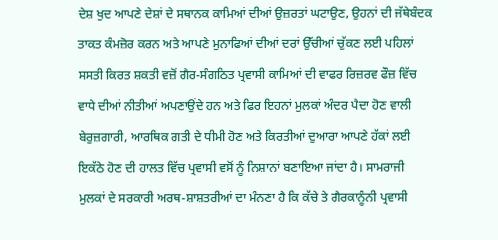ਦੇਸ਼ ਖੁਦ ਆਪਣੇ ਦੇਸ਼ਾਂ ਦੇ ਸਥਾਨਕ ਕਾਮਿਆਂ ਦੀਆਂ ਉਜ਼ਰਤਾਂ ਘਟਾਉਣ, ਉਹਨਾਂ ਦੀ ਜੱਥੇਬੰਦਕ ਤਾਕਤ ਕੰਮਜ਼ੋਰ ਕਰਨ ਅਤੇ ਆਪਣੇ ਮੁਨਾਫਿਆਂ ਦੀਆਂ ਦਰਾਂ ਉੱਚੀਆਂ ਚੁੱਕਣ ਲਈ ਪਹਿਲਾਂ ਸਸਤੀ ਕਿਰਤ ਸ਼ਕਤੀ ਵਜ਼ੋਂ ਗੈਰ-ਸੰਗਠਿਤ ਪ੍ਰਵਾਸੀ ਕਾਮਿਆਂ ਦੀ ਵਾਫਰ ਰਿਜ਼ਰਵ ਫੌਜ਼ ਵਿੱਚ ਵਾਧੇ ਦੀਆਂ ਨੀਤੀਆਂ ਅਪਣਾਉਂਦੇ ਹਨ ਅਤੇ ਫਿਰ ਇਹਨਾਂ ਮੁਲਕਾਂ ਅੰਦਰ ਪੈਦਾ ਹੋਣ ਵਾਲੀ ਬੇਰੁਜ਼ਗਾਰੀ, ਆਰਥਿਕ ਗਤੀ ਦੇ ਧੀਮੀ ਹੋਣ ਅਤੇ ਕਿਰਤੀਆਂ ਦੁਆਰਾ ਆਪਣੇ ਹੱਕਾਂ ਲਈ ਇਕੱਠੇ ਹੋਣ ਦੀ ਹਾਲਤ ਵਿੱਚ ਪ੍ਰਵਾਸੀ ਵਸੋਂ ਨੂੰ ਨਿਸ਼ਾਨਾਂ ਬਣਾਇਆ ਜਾਂਦਾ ਹੈ। ਸਾਮਰਾਜੀ ਮੁਲਕਾਂ ਦੇ ਸਰਕਾਰੀ ਅਰਥ-ਸ਼ਾਸ਼ਤਰੀਆਂ ਦਾ ਮੰਨਣਾ ਹੈ ਕਿ ਕੱਚੇ ਤੇ ਗੈਰਕਾਨੂੰਨੀ ਪ੍ਰਵਾਸੀ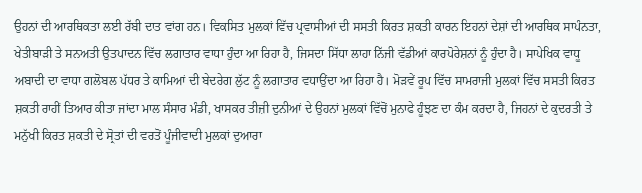ਉਹਨਾਂ ਦੀ ਆਰਥਿਕਤਾ ਲਈ ਰੱਬੀ ਦਾਤ ਵਾਂਗ ਹਨ। ਵਿਕਸਿਤ ਮੁਲਕਾਂ ਵਿੱਚ ਪ੍ਰਵਾਸੀਆਂ ਦੀ ਸਸਤੀ ਕਿਰਤ ਸ਼ਕਤੀ ਕਾਰਨ ਇਹਨਾਂ ਦੇਸ਼ਾਂ ਦੀ ਆਰਥਿਕ ਸਾਪੰਨਤਾ, ਖੇਤੀਬਾੜੀ ਤੇ ਸਨਅਤੀ ਉਤਪਾਦਨ ਵਿੱਚ ਲਗਾਤਾਰ ਵਾਧਾ ਹੁੰਦਾ ਆ ਰਿਹਾ ਹੈ, ਜਿਸਦਾ ਸਿੱਧਾ ਲਾਹਾ ਨਿੱਜੀ ਵੱਡੀਆਂ ਕਾਰਪੋਰੇਸ਼ਨਾਂ ਨੂੰ ਹੁੰਦਾ ਹੈ। ਸਾਪੇਖਿਕ ਵਾਧੂ ਅਬਾਦੀ ਦਾ ਵਾਧਾ ਗਲੋਬਲ ਪੱਧਰ ਤੇ ਕਾਮਿਆਂ ਦੀ ਬੇਦਰੇਗ ਲੁੱਟ ਨੂੰ ਲਗਾਤਾਰ ਵਧਾਉਂਦਾ ਆ ਰਿਹਾ ਹੈ। ਮੋੜਵੇਂ ਰੂਪ ਵਿੱਚ ਸਾਮਰਾਜੀ ਮੁਲਕਾਂ ਵਿੱਚ ਸਸਤੀ ਕਿਰਤ ਸ਼ਕਤੀ ਰਾਹੀਂ ਤਿਆਰ ਕੀਤਾ ਜਾਂਦਾ ਮਾਲ ਸੰਸਾਰ ਮੰਡੀ, ਖਾਸਕਰ ਤੀਜ਼ੀ ਦੁਨੀਆਂ ਦੇ ਉਹਨਾਂ ਮੁਲਕਾਂ ਵਿੱਚੋਂ ਮੁਨਾਫੇ ਹੂੰਝਣ ਦਾ ਕੰਮ ਕਰਦਾ ਹੈ, ਜਿਹਨਾਂ ਦੇ ਕੁਦਰਤੀ ਤੇ ਮਨੁੱਖੀ ਕਿਰਤ ਸ਼ਕਤੀ ਦੇ ਸ੍ਰੋਤਾਂ ਦੀ ਵਰਤੋਂ ਪੂੰਜੀਵਾਦੀ ਮੁਲਕਾਂ ਦੁਆਰਾ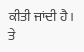ਕੀਤੀ ਜਾਂਦੀ ਹੈ। ਤੇ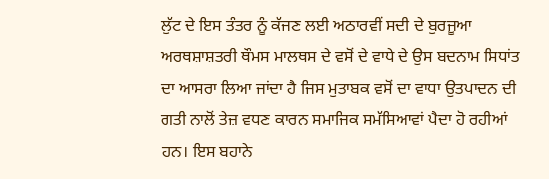ਲੁੱਟ ਦੇ ਇਸ ਤੰਤਰ ਨੂੰ ਕੱਜਣ ਲਈ ਅਠਾਰਵੀਂ ਸਦੀ ਦੇ ਬੁਰਜੂਆ ਅਰਥਸ਼ਾਸ਼ਤਰੀ ਥੌਮਸ ਮਾਲਥਸ ਦੇ ਵਸੋਂ ਦੇ ਵਾਧੇ ਦੇ ਉਸ ਬਦਨਾਮ ਸਿਧਾਂਤ ਦਾ ਆਸਰਾ ਲਿਆ ਜਾਂਦਾ ਹੈ ਜਿਸ ਮੁਤਾਬਕ ਵਸੋਂ ਦਾ ਵਾਧਾ ਉਤਪਾਦਨ ਦੀ ਗਤੀ ਨਾਲੋਂ ਤੇਜ਼ ਵਧਣ ਕਾਰਨ ਸਮਾਜਿਕ ਸਮੱਸਿਆਵਾਂ ਪੈਦਾ ਹੋ ਰਹੀਆਂ ਹਨ। ਇਸ ਬਹਾਨੇ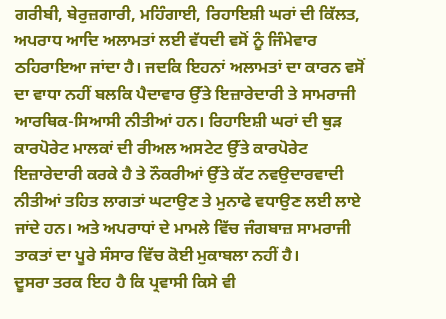ਗਰੀਬੀ, ਬੇਰੁਜ਼ਗਾਰੀ, ਮਹਿੰਗਾਈ, ਰਿਹਾਇਸ਼ੀ ਘਰਾਂ ਦੀ ਕਿੱਲਤ, ਅਪਰਾਧ ਆਦਿ ਅਲਾਮਤਾਂ ਲਈ ਵੱਧਦੀ ਵਸੋਂ ਨੂੰ ਜਿੰਮੇਵਾਰ ਠਹਿਰਾਇਆ ਜਾਂਦਾ ਹੈ। ਜਦਕਿ ਇਹਨਾਂ ਅਲਾਮਤਾਂ ਦਾ ਕਾਰਨ ਵਸੋਂ ਦਾ ਵਾਧਾ ਨਹੀਂ ਬਲਕਿ ਪੈਦਾਵਾਰ ਉੱਤੇ ਇਜ਼ਾਰੇਦਾਰੀ ਤੇ ਸਾਮਰਾਜੀ ਆਰਥਿਕ-ਸਿਆਸੀ ਨੀਤੀਆਂ ਹਨ। ਰਿਹਾਇਸ਼ੀ ਘਰਾਂ ਦੀ ਥੁੜ ਕਾਰਪੋਰੇਟ ਮਾਲਕਾਂ ਦੀ ਰੀਅਲ ਅਸਟੇਟ ਉੱਤੇ ਕਾਰਪੋਰੇਟ ਇਜ਼ਾਰੇਦਾਰੀ ਕਰਕੇ ਹੈ ਤੇ ਨੌਕਰੀਆਂ ਉੱਤੇ ਕੱਟ ਨਵਉਦਾਰਵਾਦੀ ਨੀਤੀਆਂ ਤਹਿਤ ਲਾਗਤਾਂ ਘਟਾਉਣ ਤੇ ਮੁਨਾਫੇ ਵਧਾਉਣ ਲਈ ਲਾਏ ਜਾਂਦੇ ਹਨ। ਅਤੇ ਅਪਰਾਧਾਂ ਦੇ ਮਾਮਲੇ ਵਿੱਚ ਜੰਗਬਾਜ਼ ਸਾਮਰਾਜੀ ਤਾਕਤਾਂ ਦਾ ਪੂਰੇ ਸੰਸਾਰ ਵਿੱਚ ਕੋਈ ਮੁਕਾਬਲਾ ਨਹੀਂ ਹੈ।
ਦੂਸਰਾ ਤਰਕ ਇਹ ਹੈ ਕਿ ਪ੍ਰਵਾਸੀ ਕਿਸੇ ਵੀ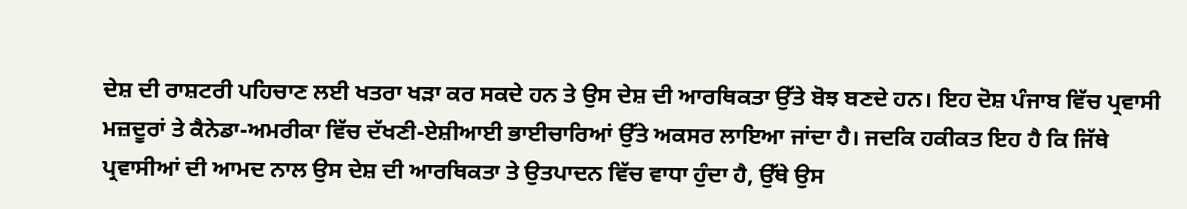ਦੇਸ਼ ਦੀ ਰਾਸ਼ਟਰੀ ਪਹਿਚਾਣ ਲਈ ਖਤਰਾ ਖੜਾ ਕਰ ਸਕਦੇ ਹਨ ਤੇ ਉਸ ਦੇਸ਼ ਦੀ ਆਰਥਿਕਤਾ ਉੱਤੇ ਬੋਝ ਬਣਦੇ ਹਨ। ਇਹ ਦੋਸ਼ ਪੰਜਾਬ ਵਿੱਚ ਪ੍ਰਵਾਸੀ ਮਜ਼ਦੂਰਾਂ ਤੇ ਕੈਨੇਡਾ-ਅਮਰੀਕਾ ਵਿੱਚ ਦੱਖਣੀ-ਏਸ਼ੀਆਈ ਭਾਈਚਾਰਿਆਂ ਉੱਤੇ ਅਕਸਰ ਲਾਇਆ ਜਾਂਦਾ ਹੈ। ਜਦਕਿ ਹਕੀਕਤ ਇਹ ਹੈ ਕਿ ਜਿੱਥੇ ਪ੍ਰਵਾਸੀਆਂ ਦੀ ਆਮਦ ਨਾਲ ਉਸ ਦੇਸ਼ ਦੀ ਆਰਥਿਕਤਾ ਤੇ ਉਤਪਾਦਨ ਵਿੱਚ ਵਾਧਾ ਹੁੰਦਾ ਹੈ, ਉੱਥੇ ਉਸ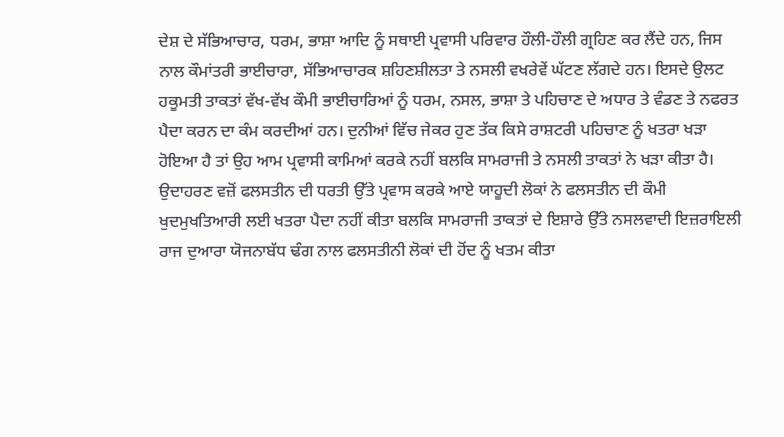ਦੇਸ਼ ਦੇ ਸੱਭਿਆਚਾਰ, ਧਰਮ, ਭਾਸ਼ਾ ਆਦਿ ਨੂੰ ਸਥਾਈ ਪ੍ਰਵਾਸੀ ਪਰਿਵਾਰ ਹੌਲੀ-ਹੌਲੀ ਗ੍ਰਹਿਣ ਕਰ ਲੈਂਦੇ ਹਨ, ਜਿਸ ਨਾਲ ਕੌਮਾਂਤਰੀ ਭਾਈਚਾਰਾ, ਸੱਭਿਆਚਾਰਕ ਸ਼ਹਿਣਸ਼ੀਲਤਾ ਤੇ ਨਸਲੀ ਵਖਰੇਵੇਂ ਘੱਟਣ ਲੱਗਦੇ ਹਨ। ਇਸਦੇ ਉਲਟ ਹਕੂਮਤੀ ਤਾਕਤਾਂ ਵੱਖ-ਵੱਖ ਕੌਮੀ ਭਾਈਚਾਰਿਆਂ ਨੂੰ ਧਰਮ, ਨਸਲ, ਭਾਸ਼ਾ ਤੇ ਪਹਿਚਾਣ ਦੇ ਅਧਾਰ ਤੇ ਵੰਡਣ ਤੇ ਨਫਰਤ ਪੈਦਾ ਕਰਨ ਦਾ ਕੰਮ ਕਰਦੀਆਂ ਹਨ। ਦੁਨੀਆਂ ਵਿੱਚ ਜੇਕਰ ਹੁਣ ਤੱਕ ਕਿਸੇ ਰਾਸ਼ਟਰੀ ਪਹਿਚਾਣ ਨੂੰ ਖਤਰਾ ਖੜਾ ਹੋਇਆ ਹੈ ਤਾਂ ਉਹ ਆਮ ਪ੍ਰਵਾਸੀ ਕਾਮਿਆਂ ਕਰਕੇ ਨਹੀਂ ਬਲਕਿ ਸਾਮਰਾਜੀ ਤੇ ਨਸਲੀ ਤਾਕਤਾਂ ਨੇ ਖੜਾ ਕੀਤਾ ਹੈ। ਉਦਾਹਰਣ ਵਜ਼ੋਂ ਫਲਸਤੀਨ ਦੀ ਧਰਤੀ ਉੱਤੇ ਪ੍ਰਵਾਸ ਕਰਕੇ ਆਏ ਯਾਹੂਦੀ ਲੋਕਾਂ ਨੇ ਫਲਸਤੀਨ ਦੀ ਕੌਮੀ ਖੁਦਮੁਖਤਿਆਰੀ ਲਈ ਖਤਰਾ ਪੈਦਾ ਨਹੀਂ ਕੀਤਾ ਬਲਕਿ ਸਾਮਰਾਜੀ ਤਾਕਤਾਂ ਦੇ ਇਸ਼ਾਰੇ ਉੱਤੇ ਨਸਲਵਾਦੀ ਇਜ਼ਰਾਇਲੀ ਰਾਜ ਦੁਆਰਾ ਯੋਜਨਾਬੱਧ ਢੰਗ ਨਾਲ ਫਲਸਤੀਨੀ ਲੋਕਾਂ ਦੀ ਹੋਂਦ ਨੂੰ ਖਤਮ ਕੀਤਾ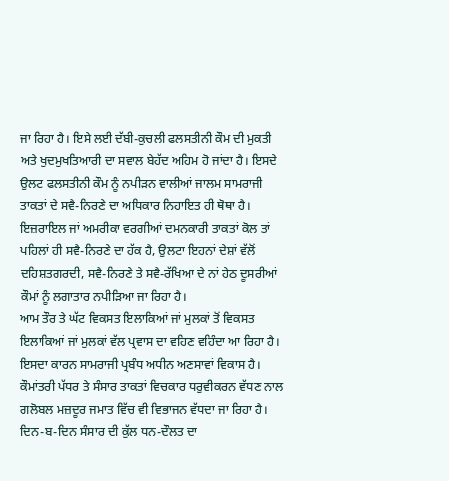ਜਾ ਰਿਹਾ ਹੈ। ਇਸੇ ਲਈ ਦੱਬੀ-ਕੁਚਲੀ ਫਲਸਤੀਨੀ ਕੌਮ ਦੀ ਮੁਕਤੀ ਅਤੇ ਖੁਦਮੁਖਤਿਆਰੀ ਦਾ ਸਵਾਲ ਬੇਹੱਦ ਅਹਿਮ ਹੋ ਜਾਂਦਾ ਹੈ। ਇਸਦੇ ਉਲਟ ਫਲਸਤੀਨੀ ਕੌਮ ਨੂੰ ਨਪੀੜਨ ਵਾਲੀਆਂ ਜਾਲਮ ਸਾਮਰਾਜੀ ਤਾਕਤਾਂ ਦੇ ਸਵੈ-ਨਿਰਣੇ ਦਾ ਅਧਿਕਾਰ ਨਿਹਾਇਤ ਹੀ ਥੋਥਾ ਹੈ। ਇਜ਼ਰਾਇਲ ਜਾਂ ਅਮਰੀਕਾ ਵਰਗੀਆਂ ਦਮਨਕਾਰੀ ਤਾਕਤਾਂ ਕੋਲ ਤਾਂ ਪਹਿਲਾਂ ਹੀ ਸਵੈ-ਨਿਰਣੇ ਦਾ ਹੱਕ ਹੈ, ਉਲਟਾ ਇਹਨਾਂ ਦੇਸ਼ਾਂ ਵੱਲੋਂ ਦਹਿਸ਼ਤਗਰਦੀ, ਸਵੈ-ਨਿਰਣੇ ਤੇ ਸਵੈ-ਰੱਖਿਆ ਦੇ ਨਾਂ ਹੇਠ ਦੂਸਰੀਆਂ ਕੌਮਾਂ ਨੂੰ ਲਗਾਤਾਰ ਨਪੀੜਿਆ ਜਾ ਰਿਹਾ ਹੈ।
ਆਮ ਤੌਰ ਤੇ ਘੱਟ ਵਿਕਸਤ ਇਲਾਕਿਆਂ ਜਾਂ ਮੁਲਕਾਂ ਤੋਂ ਵਿਕਸਤ ਇਲਾਕਿਆਂ ਜਾਂ ਮੁਲਕਾਂ ਵੱਲ ਪ੍ਰਵਾਸ ਦਾ ਵਹਿਣ ਵਹਿੰਦਾ ਆ ਰਿਹਾ ਹੈ। ਇਸਦਾ ਕਾਰਨ ਸਾਮਰਾਜੀ ਪ੍ਰਬੰਧ ਅਧੀਨ ਅਣਸਾਵਾਂ ਵਿਕਾਸ ਹੈ। ਕੌਮਾਂਤਰੀ ਪੱਧਰ ਤੇ ਸੰਸਾਰ ਤਾਕਤਾਂ ਵਿਚਕਾਰ ਧਰੁਵੀਕਰਨ ਵੱਧਣ ਨਾਲ ਗਲੋਬਲ ਮਜ਼ਦੂਰ ਜਮਾਤ ਵਿੱਚ ਵੀ ਵਿਭਾਜਨ ਵੱਧਦਾ ਜਾ ਰਿਹਾ ਹੈ। ਦਿਨ-ਬ-ਦਿਨ ਸੰਸਾਰ ਦੀ ਕੁੱਲ ਧਨ-ਦੌਲਤ ਦਾ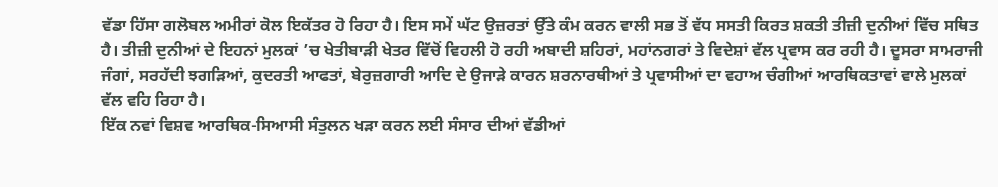ਵੱਡਾ ਹਿੱਸਾ ਗਲੋਬਲ ਅਮੀਰਾਂ ਕੋਲ ਇਕੱਤਰ ਹੋ ਰਿਹਾ ਹੈ। ਇਸ ਸਮੇਂ ਘੱਟ ਉਜ਼ਰਤਾਂ ਉੱਤੇ ਕੰਮ ਕਰਨ ਵਾਲੀ ਸਭ ਤੋਂ ਵੱਧ ਸਸਤੀ ਕਿਰਤ ਸ਼ਕਤੀ ਤੀਜ਼ੀ ਦੁਨੀਆਂ ਵਿੱਚ ਸਥਿਤ ਹੈ। ਤੀਜ਼ੀ ਦੁਨੀਆਂ ਦੇ ਇਹਨਾਂ ਮੁਲਕਾਂ ’ਚ ਖੇਤੀਬਾੜੀ ਖੇਤਰ ਵਿੱਚੋਂ ਵਿਹਲੀ ਹੋ ਰਹੀ ਅਬਾਦੀ ਸ਼ਹਿਰਾਂ, ਮਹਾਂਨਗਰਾਂ ਤੇ ਵਿਦੇਸ਼ਾਂ ਵੱਲ ਪ੍ਰਵਾਸ ਕਰ ਰਹੀ ਹੈ। ਦੂਸਰਾ ਸਾਮਰਾਜੀ ਜੰਗਾਂ, ਸਰਹੱਦੀ ਝਗੜਿਆਂ, ਕੁਦਰਤੀ ਆਫਤਾਂ, ਬੇਰੁਜ਼ਗਾਰੀ ਆਦਿ ਦੇ ਉਜਾੜੇ ਕਾਰਨ ਸ਼ਰਨਾਰਥੀਆਂ ਤੇ ਪ੍ਰਵਾਸੀਆਂ ਦਾ ਵਹਾਅ ਚੰਗੀਆਂ ਆਰਥਿਕਤਾਵਾਂ ਵਾਲੇ ਮੁਲਕਾਂ ਵੱਲ ਵਹਿ ਰਿਹਾ ਹੈ।
ਇੱਕ ਨਵਾਂ ਵਿਸ਼ਵ ਆਰਥਿਕ-ਸਿਆਸੀ ਸੰਤੁਲਨ ਖੜਾ ਕਰਨ ਲਈ ਸੰਸਾਰ ਦੀਆਂ ਵੱਡੀਆਂ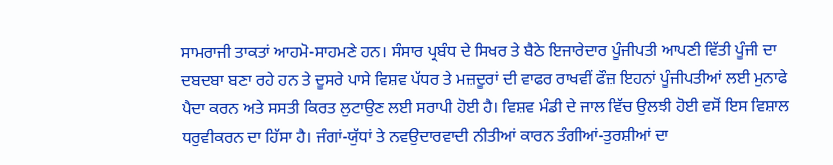ਸਾਮਰਾਜੀ ਤਾਕਤਾਂ ਆਹਮੋ-ਸਾਹਮਣੇ ਹਨ। ਸੰਸਾਰ ਪ੍ਰਬੰਧ ਦੇ ਸਿਖਰ ਤੇ ਬੈਠੇ ਇਜਾਰੇਦਾਰ ਪੂੰਜੀਪਤੀ ਆਪਣੀ ਵਿੱਤੀ ਪੂੰਜੀ ਦਾ ਦਬਦਬਾ ਬਣਾ ਰਹੇ ਹਨ ਤੇ ਦੂਸਰੇ ਪਾਸੇ ਵਿਸ਼ਵ ਪੱਧਰ ਤੇ ਮਜ਼ਦੂਰਾਂ ਦੀ ਵਾਫਰ ਰਾਖਵੀਂ ਫੌਜ਼ ਇਹਨਾਂ ਪੂੰਜੀਪਤੀਆਂ ਲਈ ਮੁਨਾਫੇ ਪੈਦਾ ਕਰਨ ਅਤੇ ਸਸਤੀ ਕਿਰਤ ਲੁਟਾਉਣ ਲਈ ਸਰਾਪੀ ਹੋਈ ਹੈ। ਵਿਸ਼ਵ ਮੰਡੀ ਦੇ ਜਾਲ ਵਿੱਚ ਉਲਝੀ ਹੋਈ ਵਸੋਂ ਇਸ ਵਿਸ਼ਾਲ ਧਰੁਵੀਕਰਨ ਦਾ ਹਿੱਸਾ ਹੈ। ਜੰਗਾਂ-ਯੁੱਧਾਂ ਤੇ ਨਵਉਦਾਰਵਾਦੀ ਨੀਤੀਆਂ ਕਾਰਨ ਤੰਗੀਆਂ-ਤੁਰਸ਼ੀਆਂ ਦਾ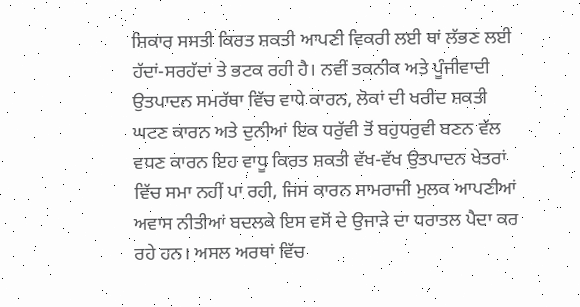ਸ਼ਿਕਾਰ ਸਸਤੀ ਕਿਰਤ ਸ਼ਕਤੀ ਆਪਣੀ ਵਿਕਰੀ ਲਈ ਥਾਂ ਲੱਭਣ ਲਈ ਹੱਦਾਂ-ਸਰਹੱਦਾਂ ਤੇ ਭਟਕ ਰਹੀ ਹੈ। ਨਵੀਂ ਤਕਨੀਕ ਅਤੇ ਪੂੰਜੀਵਾਦੀ ਉਤਪਾਦਨ ਸਮਰੱਥਾ ਵਿੱਚ ਵਾਧੇ ਕਾਰਨ, ਲੋਕਾਂ ਦੀ ਖਰੀਦ ਸ਼ਕਤੀ ਘਟਣ ਕਾਰਨ ਅਤੇ ਦੁਨੀਆਂ ਇਕ ਧਰੁੱਵੀ ਤੋਂ ਬਹੁਧਰੁਵੀ ਬਣਨ ਵੱਲ ਵਧਣ ਕਾਰਨ ਇਹ ਵਾਧੂ ਕਿਰਤ ਸ਼ਕਤੀ ਵੱਖ-ਵੱਖ ਉਤਪਾਦਨ ਖੇਤਰਾਂ ਵਿੱਚ ਸਮਾ ਨਹੀਂ ਪਾ ਰਹੀ, ਜਿਸ ਕਾਰਨ ਸਾਮਰਾਜੀ ਮੁਲਕ ਆਪਣੀਆਂ ਅਵਾਸ ਨੀਤੀਆਂ ਬਦਲਕੇ ਇਸ ਵਸੋਂ ਦੇ ਉਜਾੜੇ ਦਾ ਧਰਾਤਲ ਪੈਦਾ ਕਰ ਰਹੇ ਹਨ। ਅਸਲ ਅਰਥਾਂ ਵਿੱਚ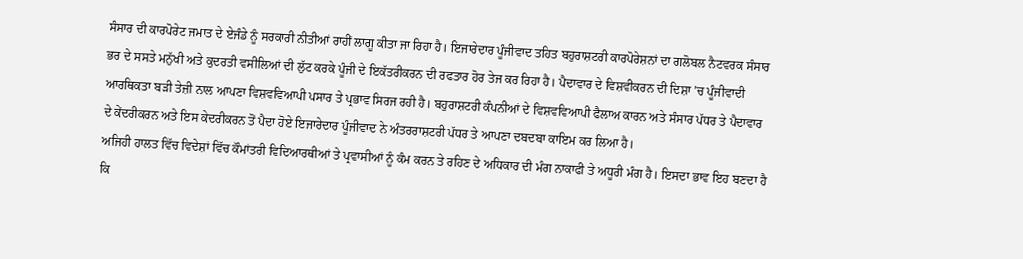ਸੰਸਾਰ ਦੀ ਕਾਰਪੋਰੇਟ ਜਮਾਤ ਦੇ ਏਜੰਡੇ ਨੂੰ ਸਰਕਾਰੀ ਨੀਤੀਆਂ ਰਾਹੀਂ ਲਾਗੂ ਕੀਤਾ ਜਾ ਰਿਹਾ ਹੈ। ਇਜਾਰੇਦਾਰ ਪੂੰਜੀਵਾਦ ਤਹਿਤ ਬਹੁਰਾਸ਼ਟਰੀ ਕਾਰਪੋਰੇਸ਼ਨਾਂ ਦਾ ਗਲੋਬਲ ਨੈਟਵਰਕ ਸੰਸਾਰ ਭਰ ਦੇ ਸਸਤੇ ਮਨੁੱਖੀ ਅਤੇ ਕੁਦਰਤੀ ਵਸੀਲਿਆਂ ਦੀ ਲੁੱਟ ਕਰਕੇ ਪੂੰਜੀ ਦੇ ਇਕੱਤਰੀਕਰਨ ਦੀ ਰਫਤਾਰ ਹੋਰ ਤੇਜ ਕਰ ਰਿਹਾ ਹੈ। ਪੈਦਾਵਾਰ ਦੇ ਵਿਸ਼ਵੀਕਰਨ ਦੀ ਦਿਸ਼ਾ ’ਚ ਪੂੰਜੀਵਾਦੀ ਆਰਥਿਕਤਾ ਬੜੀ ਤੇਜ਼ੀ ਨਾਲ ਆਪਣਾ ਵਿਸ਼ਵਵਿਆਪੀ ਪਸਾਰ ਤੇ ਪ੍ਰਭਾਵ ਸਿਰਜ ਰਹੀ ਹੈ। ਬਹੁਰਾਸ਼ਟਰੀ ਕੰਪਨੀਆਂ ਦੇ ਵਿਸ਼ਵਵਿਆਪੀ ਫੈਲਾਅ ਕਾਰਨ ਅਤੇ ਸੰਸਾਰ ਪੱਧਰ ਤੇ ਪੈਦਾਵਾਰ ਦੇ ਕੇਂਦਰੀਕਰਨ ਅਤੇ ਇਸ ਕੇਦਰੀਕਰਨ ਤੋਂ ਪੈਦਾ ਹੋਏ ਇਜਾਰੇਦਾਰ ਪੂੰਜੀਵਾਦ ਨੇ ਅੰਤਰਰਾਸ਼ਟਰੀ ਪੱਧਰ ਤੇ ਆਪਣਾ ਦਬਦਬਾ ਕਾਇਮ ਕਰ ਲਿਆ ਹੈ।
ਅਜਿਹੀ ਹਾਲਤ ਵਿੱਚ ਵਿਦੇਸ਼ਾਂ ਵਿੱਚ ਕੌਮਾਂਤਰੀ ਵਿਦਿਆਰਥੀਆਂ ਤੇ ਪ੍ਰਵਾਸੀਆਂ ਨੂੰ ਕੰਮ ਕਰਨ ਤੇ ਰਹਿਣ ਦੇ ਅਧਿਕਾਰ ਦੀ ਮੰਗ ਨਾਕਾਫੀ ਤੇ ਅਧੂਰੀ ਮੰਗ ਹੈ। ਇਸਦਾ ਭਾਵ ਇਹ ਬਣਦਾ ਹੈ ਕਿ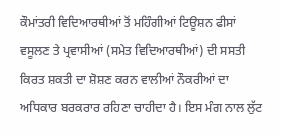ਕੌਮਾਂਤਰੀ ਵਿਦਿਆਰਥੀਆਂ ਤੋਂ ਮਹਿੰਗੀਆਂ ਟਿਊਸ਼ਨ ਫੀਸਾਂ ਵਸੂਲਣ ਤੇ ਪ੍ਰਵਾਸੀਆਂ (ਸਮੇਤ ਵਿਦਿਆਰਥੀਆਂ) ਦੀ ਸਸਤੀ ਕਿਰਤ ਸ਼ਕਤੀ ਦਾ ਸ਼ੋਸ਼ਣ ਕਰਨ ਵਾਲੀਆਂ ਨੌਕਰੀਆਂ ਦਾ ਅਧਿਕਾਰ ਬਰਕਰਾਰ ਰਹਿਣਾ ਚਾਹੀਦਾ ਹੈ। ਇਸ ਮੰਗ ਨਾਲ ਲੁੱਟ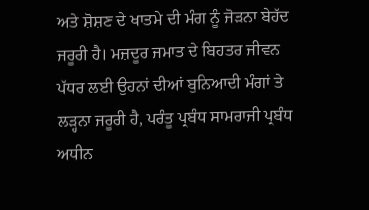ਅਤੇ ਸ਼ੋਸ਼ਣ ਦੇ ਖਾਤਮੇ ਦੀ ਮੰਗ ਨੂੰ ਜੋੜਨਾ ਬੇਹੱਦ ਜਰੂਰੀ ਹੈ। ਮਜ਼ਦੂਰ ਜਮਾਤ ਦੇ ਬਿਹਤਰ ਜੀਵਨ ਪੱਧਰ ਲਈ ਉਹਨਾਂ ਦੀਆਂ ਬੁਨਿਆਦੀ ਮੰਗਾਂ ਤੇ ਲੜ੍ਹਨਾ ਜਰੂਰੀ ਹੈ, ਪਰੰਤੂ ਪ੍ਰਬੰਧ ਸਾਮਰਾਜੀ ਪ੍ਰਬੰਧ ਅਧੀਨ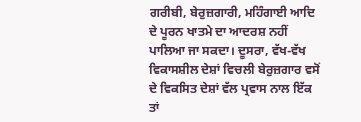ਗਰੀਬੀ, ਬੇਰੁਜ਼ਗਾਰੀ, ਮਹਿੰਗਾਈ ਆਦਿ ਦੇ ਪੂਰਨ ਖਾਤਮੇ ਦਾ ਆਦਰਸ਼ ਨਹੀਂ ਪਾਲਿਆ ਜਾ ਸਕਦਾ। ਦੂਸਰਾ, ਵੱਖ-ਵੱਖ ਵਿਕਾਸਸ਼ੀਲ ਦੇਸ਼ਾਂ ਵਿਚਲੀ ਬੇਰੁਜ਼ਗਾਰ ਵਸੋਂ ਦੇ ਵਿਕਸਿਤ ਦੇਸ਼ਾਂ ਵੱਲ ਪ੍ਰਵਾਸ ਨਾਲ ਇੱਕ ਤਾਂ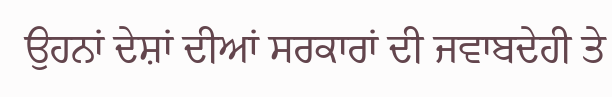ਉਹਨਾਂ ਦੇਸ਼ਾਂ ਦੀਆਂ ਸਰਕਾਰਾਂ ਦੀ ਜਵਾਬਦੇਹੀ ਤੇ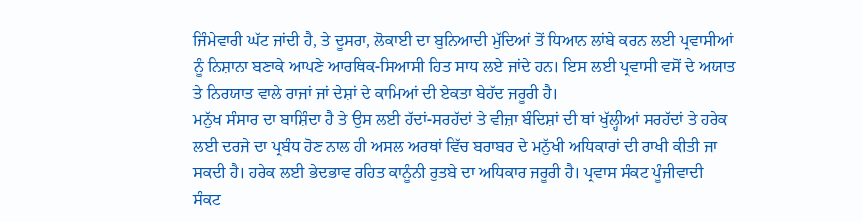ਜਿੰਮੇਵਾਰੀ ਘੱਟ ਜਾਂਦੀ ਹੈ, ਤੇ ਦੂਸਰਾ, ਲੋਕਾਈ ਦਾ ਬੁਨਿਆਦੀ ਮੁੱਦਿਆਂ ਤੋਂ ਧਿਆਨ ਲਾਂਬੇ ਕਰਨ ਲਈ ਪ੍ਰਵਾਸੀਆਂ ਨੂੰ ਨਿਸ਼ਾਨਾ ਬਣਾਕੇ ਆਪਣੇ ਆਰਥਿਕ-ਸਿਆਸੀ ਹਿਤ ਸਾਧ ਲਏ ਜਾਂਦੇ ਹਨ। ਇਸ ਲਈ ਪ੍ਰਵਾਸੀ ਵਸੋਂ ਦੇ ਅਯਾਤ ਤੇ ਨਿਰਯਾਤ ਵਾਲੇ ਰਾਜਾਂ ਜਾਂ ਦੇਸ਼ਾਂ ਦੇ ਕਾਮਿਆਂ ਦੀ ਏਕਤਾ ਬੇਹੱਦ ਜਰੂਰੀ ਹੈ।
ਮਨੁੱਖ ਸੰਸਾਰ ਦਾ ਬਾਸ਼ਿੰਦਾ ਹੈ ਤੇ ਉਸ ਲਈ ਹੱਦਾਂ-ਸਰਹੱਦਾਂ ਤੇ ਵੀਜ਼ਾ ਬੰਦਿਸ਼ਾਂ ਦੀ ਥਾਂ ਖੁੱਲ੍ਹੀਆਂ ਸਰਹੱਦਾਂ ਤੇ ਹਰੇਕ ਲਈ ਦਰਜੇ ਦਾ ਪ੍ਰਬੰਧ ਹੋਣ ਨਾਲ ਹੀ ਅਸਲ ਅਰਥਾਂ ਵਿੱਚ ਬਰਾਬਰ ਦੇ ਮਨੁੱਖੀ ਅਧਿਕਾਰਾਂ ਦੀ ਰਾਖੀ ਕੀਤੀ ਜਾ ਸਕਦੀ ਹੈ। ਹਰੇਕ ਲਈ ਭੇਦਭਾਵ ਰਹਿਤ ਕਾਨੂੰਨੀ ਰੁਤਬੇ ਦਾ ਅਧਿਕਾਰ ਜਰੂਰੀ ਹੈ। ਪ੍ਰਵਾਸ ਸੰਕਟ ਪੂੰਜੀਵਾਦੀ ਸੰਕਟ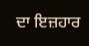ਦਾ ਇਜ਼ਹਾਰ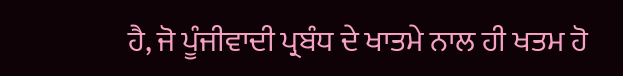ਹੈ, ਜੋ ਪੂੰਜੀਵਾਦੀ ਪ੍ਰਬੰਧ ਦੇ ਖਾਤਮੇ ਨਾਲ ਹੀ ਖਤਮ ਹੋ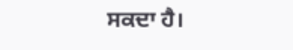ਸਕਦਾ ਹੈ।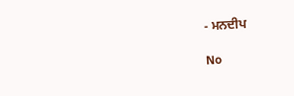- ਮਨਦੀਪ

No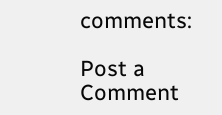comments:

Post a Comment